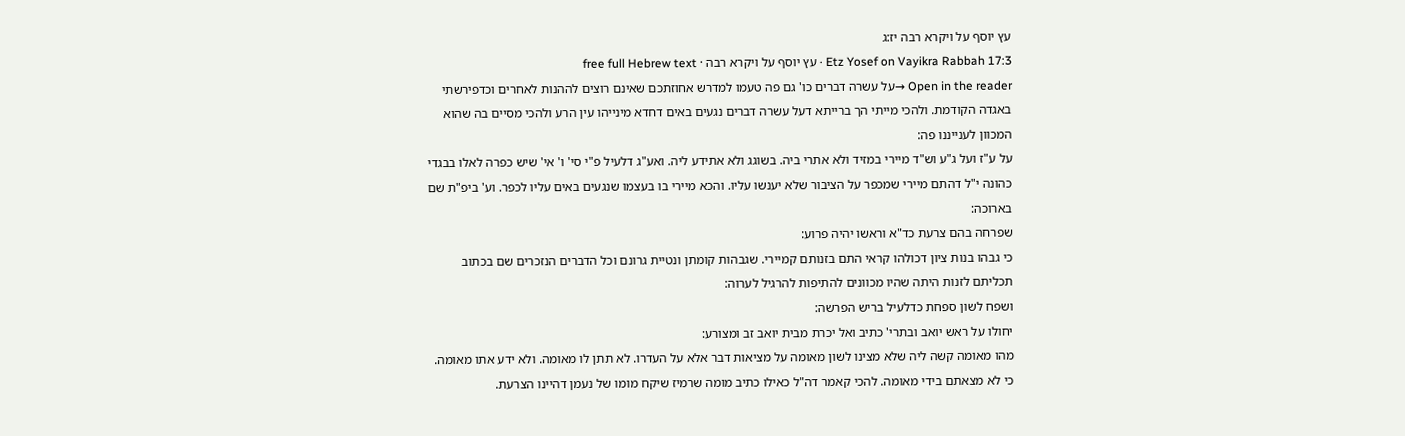עץ יוסף על ויקרא רבה יז:ג
Etz Yosef on Vayikra Rabbah 17:3 · עץ יוסף על ויקרא רבה · free full Hebrew text
Open in the reader →על עשרה דברים כו' גם פה טעמו למדרש אחוזתכם שאינם רוצים לההנות לאחרים וכדפירשתי באגדה הקודמת. ולהכי מייתי הך ברייתא דעל עשרה דברים נגעים באים דחדא מינייהו עין הרע ולהכי מסיים בה שהוא המכוון לענייננו פה:
על ע"ז ועל ג"ע וש"ד מיירי במזיד ולא אתרי ביה. בשוגג ולא אתידע ליה. ואע"ג דלעיל פ"י סי' ו' אי' שיש כפרה לאלו בבגדי כהונה י"ל דהתם מיירי שמכפר על הציבור שלא יענשו עליו. והכא מיירי בו בעצמו שנגעים באים עליו לכפר. וע' ביפ"ת שם בארוכה:
שפרחה בהם צרעת כד"א וראשו יהיה פרוע:
כי גבהו בנות ציון דכולהו קראי התם בזנותם קמיירי. שגבהות קומתן ונטיית גרונם וכל הדברים הנזכרים שם בכתוב תכליתם לזנות היתה שהיו מכוונים להתיפות להרגיל לערוה:
ושפח לשון ספחת כדלעיל בריש הפרשה:
יחולו על ראש יואב ובתרי' כתיב ואל יכרת מבית יואב זב ומצורע:
מהו מאומה קשה ליה שלא מצינו לשון מאומה על מציאות דבר אלא על העדרו. לא תתן לו מאומה. ולא ידע אתו מאומה. כי לא מצאתם בידי מאומה. להכי קאמר דה"ל כאילו כתיב מומה שרמיז שיקח מומו של נעמן דהיינו הצרעת.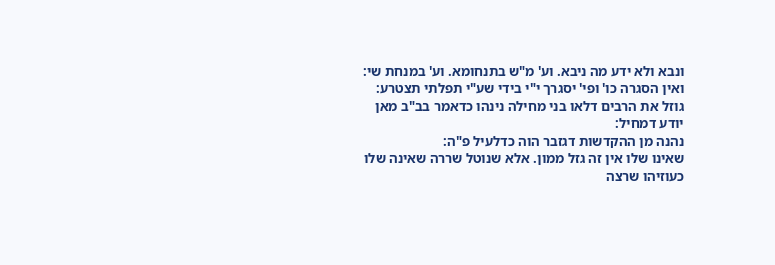ונבא ולא ידע מה ניבא. וע' מ"ש בתנחומא. וע' במנחת שי:
ואין הסגרה כו' ופי' יסגרך י"י בידי שע"י תפלתי תצטרע:
גוזל את הרבים דלאו בני מחילה נינהו כדאמר בב"ב מאן יודע דמחיל:
נהנה מן ההקדשות דגזבר הוה כדלעיל פ"ה:
שאינו שלו אין זה גזל ממון. אלא שנוטל שררה שאינה שלו כעוזיהו שרצה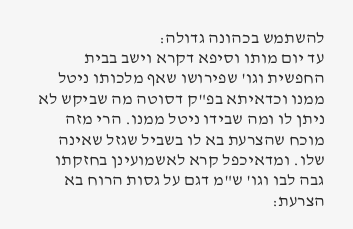להשתמש בכהונה גדולה:
עד יום מותו וסיפא דקרא וישב בבית החפשית וגו' שפירושו שאף מלכותו ניטל ממנו וכדאיתא בפ"ק דסוטה מה שביקש לא ניתן לו ומה שבידו ניטל ממנו. הרי מזה מוכח שהצרעת בא לו בשביל שגזל שאינה שלו. ומדאיכפל קרא לאשמועינן בחזקתו גבה לבו וגו' ש"מ דגם על גסות הרוח בא הצרעת: